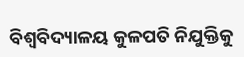ବିଶ୍ୱବିଦ୍ୟାଳୟ କୁଳପତି ନିଯୁକ୍ତିକୁ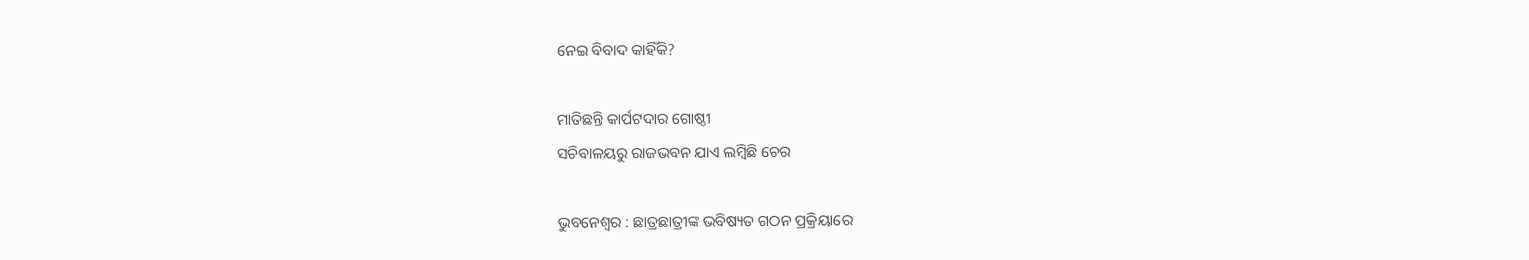ନେଇ ବିବାଦ କାହିଁକି?

ମାତିଛନ୍ତି କାର୍ପଟଦାର ଗୋଷ୍ଠୀ
ସଚିବାଳୟରୁ ରାଜଭବନ ଯାଏ ଲମ୍ବିଛି ଚେର

ଭୁବନେଶ୍ୱର : ଛାତ୍ରଛାତ୍ରୀଙ୍କ ଭବିଷ୍ୟତ ଗଠନ ପ୍ରକ୍ରିୟାରେ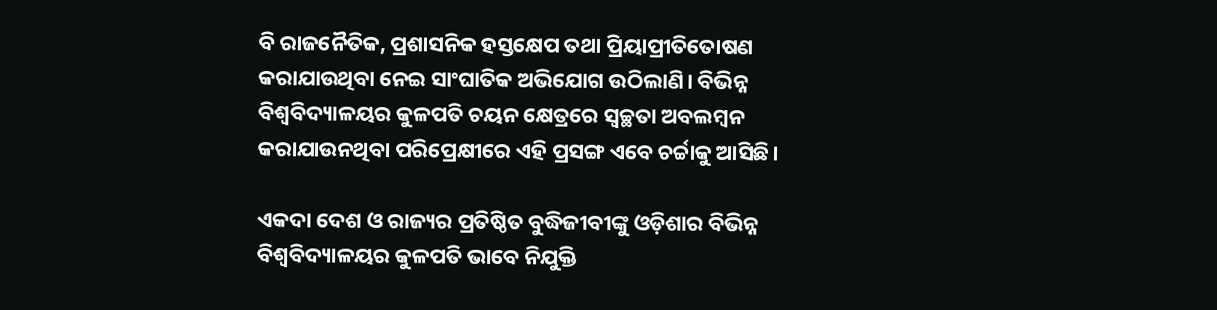ବି ରାଜନୈତିକ, ପ୍ରଶାସନିକ ହସ୍ତକ୍ଷେପ ତଥା ପ୍ରିୟାପ୍ରୀତିତୋଷଣ କରାଯାଉଥିବା ନେଇ ସାଂଘାତିକ ଅଭିଯୋଗ ଉଠିଲାଣି। ବିଭିନ୍ନ ବିଶ୍ୱବିଦ୍ୟାଳୟର କୁଳପତି ଚୟନ କ୍ଷେତ୍ରରେ ସ୍ୱଚ୍ଛତା ଅବଲମ୍ବନ କରାଯାଉନଥିବା ପରିପ୍ରେକ୍ଷୀରେ ଏହି ପ୍ରସଙ୍ଗ ଏବେ ଚର୍ଚ୍ଚାକୁ ଆସିଛି।

ଏକଦା ଦେଶ ଓ ରାଜ୍ୟର ପ୍ରତିଷ୍ଠିତ ବୁଦ୍ଧିଜୀବୀଙ୍କୁ ଓଡ଼ିଶାର ବିଭିନ୍ନ ବିଶ୍ୱବିଦ୍ୟାଳୟର କୁଳପତି ଭାବେ ନିଯୁକ୍ତି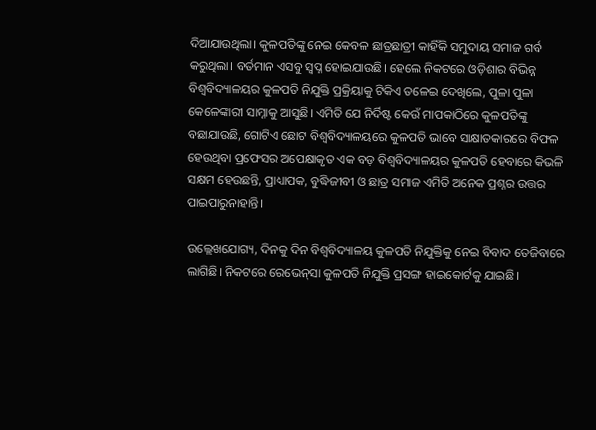ଦିଆଯାଉଥିଲା। କୁଳପତିଙ୍କୁ ନେଇ କେବଳ ଛାତ୍ରଛାତ୍ରୀ କାହିଁକି ସମୁଦାୟ ସମାଜ ଗର୍ବ କରୁଥିଲା। ବର୍ତମାନ ଏସବୁ ସ୍ୱପ୍ନ ହୋଇଯାଉଛି। ହେଲେ ନିକଟରେ ଓଡ଼ିଶାର ବିଭିନ୍ନ ବିଶ୍ୱବିଦ୍ୟାଳୟର କୁଳପତି ନିଯୁକ୍ତି ପ୍ରକ୍ରିୟାକୁ ଟିକିଏ ତଳେଇ ଦେଖିଲେ, ପୁଳା ପୁଳା କେଳେଙ୍କାରୀ ସାମ୍ନାକୁ ଆସୁଛି। ଏମିତି ଯେ ନିର୍ଦିଷ୍ଟ କେଉଁ ମାପକାଠିରେ କୁଳପତିଙ୍କୁ ବଛାଯାଉଛି, ଗୋଟିଏ ଛୋଟ ବିଶ୍ୱବିଦ୍ୟାଳୟରେ କୁଳପତି ଭାବେ ସାକ୍ଷାତକାରରେ ବିଫଳ ହେଉଥିବା ପ୍ରଫେସର ଅପେକ୍ଷାକୃତ ଏକ ବଡ଼ ବିଶ୍ୱବିଦ୍ୟାଳୟର କୁଳପତି ହେବାରେ କିଭଳି ସକ୍ଷମ ହେଉଛନ୍ତି, ପ୍ରାଧ୍ୟାପକ, ବୁଦ୍ଧିଜୀବୀ ଓ ଛାତ୍ର ସମାଜ ଏମିତି ଅନେକ ପ୍ରଶ୍ନର ଉତ୍ତର ପାଇପାରୁନାହାନ୍ତି।

ଉଲ୍ଲେଖଯୋଗ୍ୟ, ଦିନକୁ ଦିନ ବିଶ୍ୱବିଦ୍ୟାଳୟ କୁଳପତି ନିଯୁକ୍ତିକୁ ନେଇ ବିବାଦ ତେଜିବାରେ ଲାଗିଛି। ନିକଟରେ ରେଭେନ୍‌ସା କୁଳପତି ନିଯୁକ୍ତି ପ୍ରସଙ୍ଗ ହାଇକୋର୍ଟକୁ ଯାଇଛି।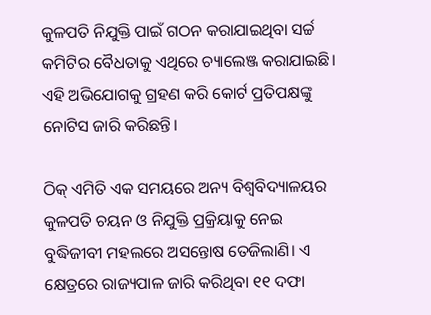କୁଳପତି ନିଯୁକ୍ତି ପାଇଁ ଗଠନ କରାଯାଇଥିବା ସର୍ଚ୍ଚ କମିଟିର ବୈଧତାକୁ ଏଥିରେ ଚ୍ୟାଲେଞ୍ଜ କରାଯାଇଛି। ଏହି ଅଭିଯୋଗକୁ ଗ୍ରହଣ କରି କୋର୍ଟ ପ୍ରତିପକ୍ଷଙ୍କୁ ନୋଟିସ ଜାରି କରିଛନ୍ତି।

ଠିକ୍‌ ଏମିତି ଏକ ସମୟରେ ଅନ୍ୟ ବିଶ୍ୱବିଦ୍ୟାଳୟର କୁଳପତି ଚୟନ ଓ ନିଯୁକ୍ତି ପ୍ରକ୍ରିୟାକୁ ନେଇ ବୁଦ୍ଧିଜୀବୀ ମହଲରେ ଅସନ୍ତୋଷ ତେଜିଲାଣି। ଏ କ୍ଷେତ୍ରରେ ରାଜ୍ୟପାଳ ଜାରି କରିଥିବା ୧୧ ଦଫା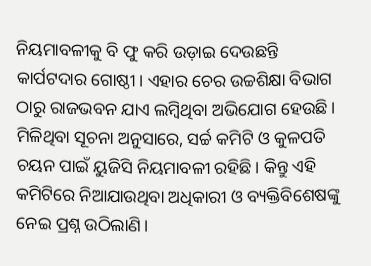ନିୟମାବଳୀକୁ ବି ଫୁ କରି ଉଡ଼ାଇ ଦେଉଛନ୍ତି କାର୍ପଟଦାର ଗୋଷ୍ଠୀ। ଏହାର ଚେର ଉଚ୍ଚଶିକ୍ଷା ବିଭାଗ ଠାରୁ ରାଜଭବନ ଯାଏ ଲମ୍ବିଥିବା ଅଭିଯୋଗ ହେଉଛି।
ମିଳିଥିବା ସୂଚନା ଅନୁସାରେ, ସର୍ଚ୍ଚ କମିଟି ଓ କୁଳପତି ଚୟନ ପାଇଁ ୟୁଜିସି ନିୟମାବଳୀ ରହିଛି। କିନ୍ତୁ ଏହି କମିଟିରେ ନିଆଯାଉଥିବା ଅଧିକାରୀ ଓ ବ୍ୟକ୍ତିବିଶେଷଙ୍କୁ ନେଇ ପ୍ରଶ୍ନ ଉଠିଲାଣି।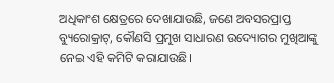ଅଧିକାଂଶ କ୍ଷେତ୍ରରେ ଦେଖାଯାଉଛି, ଜଣେ ଅବସରପ୍ରାପ୍ତ ବ୍ୟୁରୋକ୍ରାଟ୍‌, କୌଣସି ପ୍ରମୁଖ ସାଧାରଣ ଉଦ୍ୟୋଗର ମୁଖିଆଙ୍କୁ ନେଇ ଏହି କମିଟି କରାଯାଉଛି।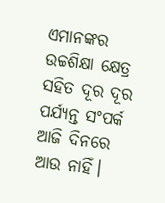ଏମାନଙ୍କର ଉଚ୍ଚଶିକ୍ଷା କ୍ଷେତ୍ର ସହିତ ଦୂର ଦୂର ପର୍ଯ୍ୟନ୍ତ ସଂପର୍କ ଆଜି ଦିନରେ ଆଉ ନାହିଁ।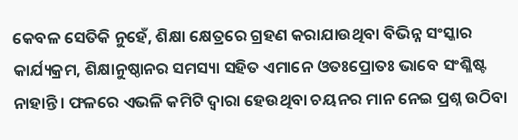କେବଳ ସେତିକି ନୁହେଁ, ଶିକ୍ଷା କ୍ଷେତ୍ରରେ ଗ୍ରହଣ କରାଯାଉଥିବା ବିଭିନ୍ନ ସଂସ୍କାର କାର୍ଯ୍ୟକ୍ରମ, ଶିକ୍ଷାନୁଷ୍ଠାନର ସମସ୍ୟା ସହିତ ଏମାନେ ଓତଃପ୍ରୋତଃ ଭାବେ ସଂଶ୍ଳିଷ୍ଟ ନାହାନ୍ତି। ଫଳରେ ଏଭଳି କମିଟି ଦ୍ୱାରା ହେଉଥିବା ଚୟନର ମାନ ନେଇ ପ୍ରଶ୍ନ ଉଠିବା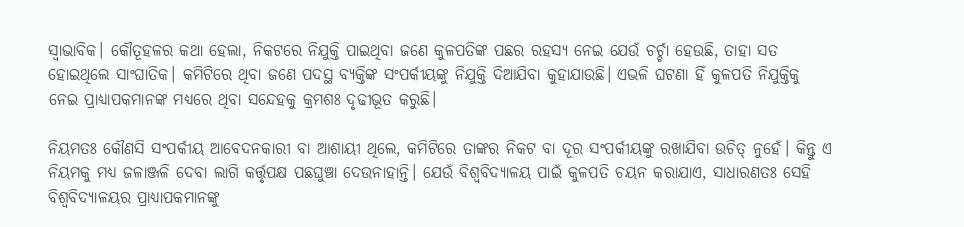ସ୍ୱାଭାବିକ। କୌତୂହଳର କଥା ହେଲା, ନିକଟରେ ନିଯୁକ୍ତି ପାଇଥିବା ଜଣେ କୁଳପତିଙ୍କ ପଛର ରହସ୍ୟ ନେଇ ଯେଉଁ ଚର୍ଚ୍ଚା ହେଉଛି, ତାହା ସତ ହୋଇଥିଲେ ସାଂଘାତିକ। କମିଟିରେ ଥିବା ଜଣେ ପଦସ୍ଥ ବ୍ୟକ୍ତିଙ୍କ ସଂପର୍କୀୟଙ୍କୁ ନିଯୁକ୍ତି ଦିଆଯିବା କୁହାଯାଉଛି। ଏଭଳି ଘଟଣା ହିଁ କୁଳପତି ନିଯୁକ୍ତିକୁ ନେଇ ପ୍ରାଧ୍ୟାପକମାନଙ୍କ ମଧ୍ୟରେ ଥିବା ସନ୍ଦେହକୁ କ୍ରମଶଃ ଦୃଢୀଭୂତ କରୁଛି।

ନିୟମତଃ କୌଣସି ସଂପର୍କୀୟ ଆବେଦନକାରୀ ବା ଆଶାୟୀ ଥିଲେ, କମିଟିରେ ତାଙ୍କର ନିକଟ ବା ଦୂର ସଂପର୍କୀୟଙ୍କୁ ରଖାଯିବା ଉଚିତ୍‌ ନୁହେଁ। କିନ୍ତୁ ଏ ନିୟମକୁ ମଧ୍ୟ ଜଳାଞ୍ଜଳି ଦେବା ଲାଗି କର୍ତ୍ତୃପକ୍ଷ ପଛଘୁଞ୍ଚା ଦେଉନାହାନ୍ତି। ଯେଉଁ ବିଶ୍ୱବିଦ୍ୟାଳୟ ପାଇଁ କୁଳପତି ଚୟନ କରାଯାଏ, ସାଧାରଣତଃ ସେହି ବିଶ୍ୱବିଦ୍ୟାଳୟର ପ୍ରାଧ୍ୟାପକମାନଙ୍କୁ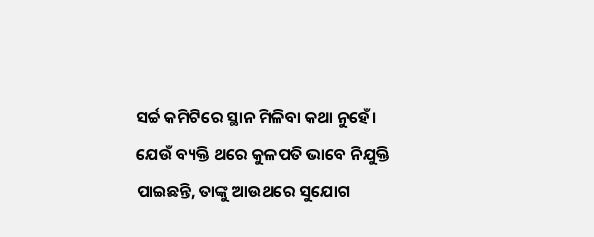ସର୍ଚ୍ଚ କମିଟିରେ ସ୍ଥାନ ମିଳିବା କଥା ନୁହେଁ। ଯେଉଁ ବ୍ୟକ୍ତି ଥରେ କୁଳପତି ଭାବେ ନିଯୁକ୍ତି ପାଇଛନ୍ତି, ତାଙ୍କୁ ଆଉଥରେ ସୁଯୋଗ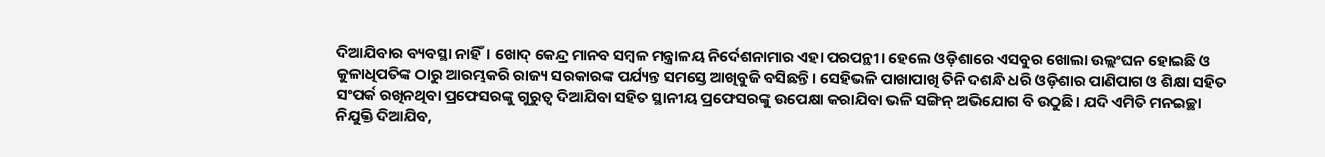ଦିଆଯିବାର ବ୍ୟବସ୍ଥା ନାହିଁ। ଖୋଦ୍‌ କେନ୍ଦ୍ର ମାନବ ସମ୍ବଳ ମନ୍ତ୍ରାଳୟ ନିର୍ଦେଶନାମାର ଏହା ପରପନ୍ଥୀ। ହେଲେ ଓଡ଼ିଶାରେ ଏସବୁର ଖୋଲା ଉଲ୍ଲଂଘନ ହୋଇଛି ଓ କୁଳାଧିପତିଙ୍କ ଠାରୁ ଆରମ୍ଭକରି ରାଜ୍ୟ ସରକାରଙ୍କ ପର୍ଯ୍ୟନ୍ତ ସମସ୍ତେ ଆଖିବୁଜି ବସିଛନ୍ତି। ସେହିଭଳି ପାଖାପାଖି ତିନି ଦଶନ୍ଧି ଧରି ଓଡ଼ିଶାର ପାଣିପାଗ ଓ ଶିକ୍ଷା ସହିତ ସଂପର୍କ ରଖିନଥିବା ପ୍ରଫେସରଙ୍କୁ ଗୁରୁତ୍ୱ ଦିଆଯିବା ସହିତ ସ୍ଥାନୀୟ ପ୍ରଫେସରଙ୍କୁ ଉପେକ୍ଷା କରାଯିବା ଭଳି ସଙ୍ଗିନ୍‌ ଅଭିଯୋଗ ବି ଉଠୁଛି। ଯଦି ଏମିତି ମନଇଚ୍ଛା ନିଯୁକ୍ତି ଦିଆଯିବ,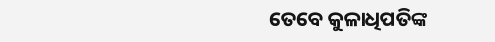ତେବେ କୁଳାଧିପତିଙ୍କ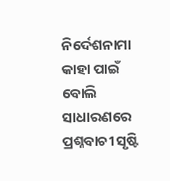ନିର୍ଦେଶନାମା କାହା ପାଇଁ ବୋଲି ସାଧାରଣରେ ପ୍ରଶ୍ନବାଚୀ ସୃଷ୍ଟି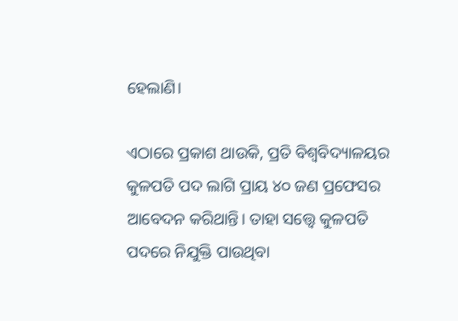ହେଲାଣି।

ଏଠାରେ ପ୍ରକାଶ ଥାଉକି, ପ୍ରତି ବିଶ୍ୱବିଦ୍ୟାଳୟର କୁଳପତି ପଦ ଲାଗି ପ୍ରାୟ ୪୦ ଜଣ ପ୍ରଫେସର ଆବେଦନ କରିଥାନ୍ତି। ତାହା ସତ୍ତ୍ୱେ କୁଳପତି ପଦରେ ନିଯୁକ୍ତି ପାଉଥିବା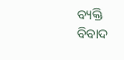ବ୍ୟକ୍ତି ବିବାଦ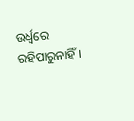ଉର୍ଧ୍ୱରେ ରହିପାରୁନାହିଁ।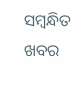ସମ୍ବନ୍ଧିତ ଖବର